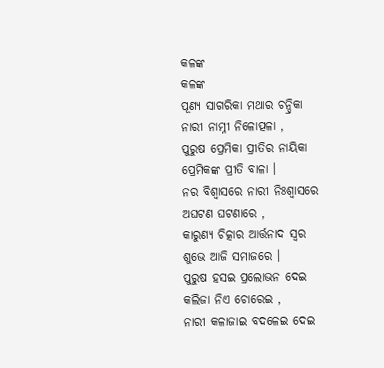କଳଙ୍କ
କଳଙ୍କ
ପୂଣ୍ୟ ସାଗରିକା ମଥାର ଚନ୍ଦ୍ରିକା
ନାରୀ ନାମ୍ନୀ ନିଳୋତ୍ପଳା ,
ପୁରୁଷ ପ୍ରେମିକା ପ୍ରୀତିର ନାୟିକା
ପ୍ରେମିକଙ୍କ ପ୍ରୀତି ବାଳା ।
ନର ବିଶ୍ଵାସରେ ନାରୀ ନିଃଶ୍ଵାସରେ
ଅଘଟଣ ଘଟଣାରେ ,
କାରୁଣ୍ୟ ଚିତ୍କାର ଆର୍ତ୍ତନାଦ ସ୍ଵର
ଶୁଭେ ଆଜି ସମାଜରେ ।
ପୁରୁଷ ହସଇ ପ୍ରଲୋଭନ ଦେଇ
କଲିଜା ନିଏ ଚୋରେଇ ,
ନାରୀ କଳାଜାଇ ବଦଳେଇ ଦେଇ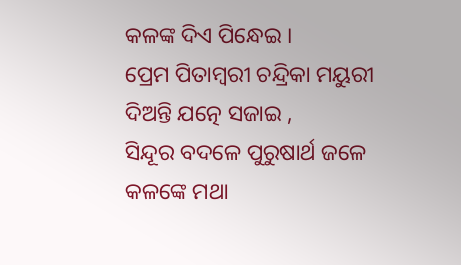କଳଙ୍କ ଦିଏ ପିନ୍ଧେଇ ।
ପ୍ରେମ ପିତାମ୍ବରୀ ଚନ୍ଦ୍ରିକା ମୟୁରୀ
ଦିଅନ୍ତି ଯତ୍ନେ ସଜାଇ ,
ସିନ୍ଦୂର ବଦଳେ ପୁରୁଷାର୍ଥ ଜଳେ
କଳଙ୍କେ ମଥା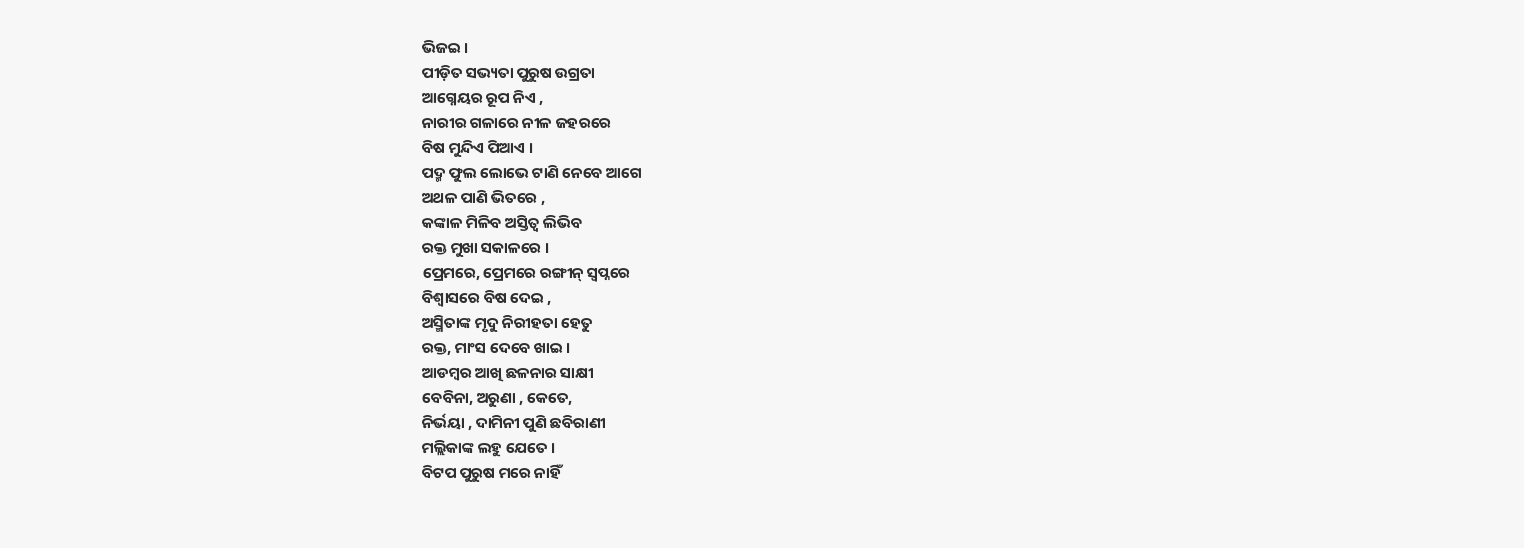ଭିଜଇ ।
ପୀଡ଼ିତ ସଭ୍ୟତା ପୁରୁଷ ଉଗ୍ରତା
ଆଗ୍ନେୟର ରୂପ ନିଏ ,
ନାରୀର ଗଳାରେ ନୀଳ ଜହରରେ
ବିଷ ମୁନ୍ଦିଏ ପିଆଏ ।
ପଦ୍ମ ଫୁଲ ଲୋଭେ ଟାଣି ନେବେ ଆଗେ
ଅଥଳ ପାଣି ଭିତରେ ,
କଙ୍କାଳ ମିଳିବ ଅସ୍ତିତ୍ବ ଲିଭିବ
ରକ୍ତ ମୁଖା ସକାଳରେ ।
ପ୍ରେମରେ, ପ୍ରେମରେ ରଙ୍ଗୀନ୍ ସ୍ୱପ୍ନରେ
ବିଶ୍ୱାସରେ ବିଷ ଦେଇ ,
ଅସ୍ମିତାଙ୍କ ମୃଦୁ ନିରୀହତା ହେତୁ
ରକ୍ତ, ମାଂସ ଦେବେ ଖାଇ ।
ଆଡମ୍ବର ଆଖି ଛଳନାର ସାକ୍ଷୀ
ବେବିନା, ଅରୁଣା , କେତେ,
ନିର୍ଭୟା , ଦାମିନୀ ପୁଣି ଛବିରାଣୀ
ମଲ୍ଲିକାଙ୍କ ଲହୁ ଯେତେ ।
ବିଟପ ପୁରୁଷ ମରେ ନାହିଁ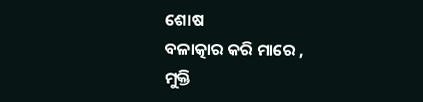ଶୋଷ
ବଳାତ୍କାର କରି ମାରେ ,
ମୁକ୍ତି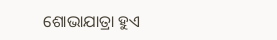ଶୋଭାଯାତ୍ରା ହୁଏ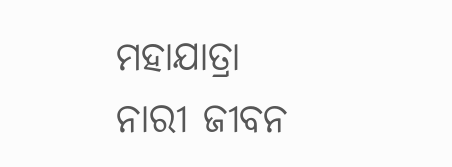ମହାଯାତ୍ରା
ନାରୀ ଜୀବନ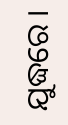ଯୁଦ୍ଧରେ ।